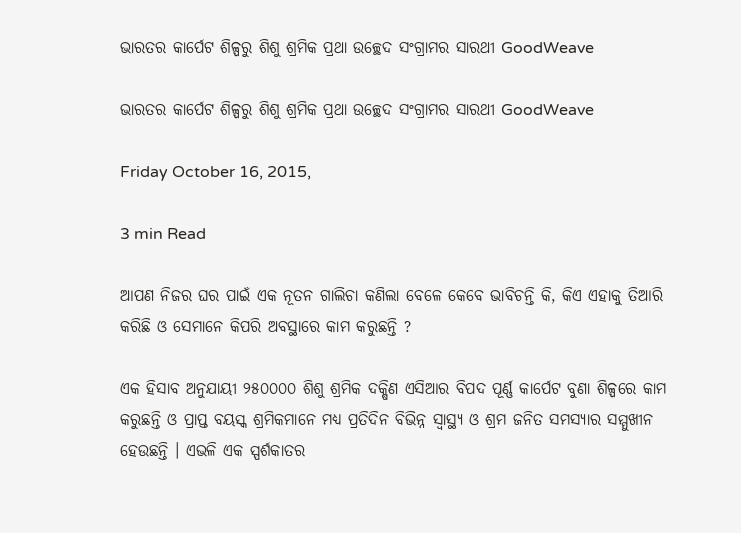ଭାରତର କାର୍ପେଟ ଶିଳ୍ପରୁ ଶିଶୁ ଶ୍ରମିକ ପ୍ରଥା ଉଚ୍ଛେଦ ସଂଗ୍ରାମର ସାରଥୀ GoodWeave

ଭାରତର କାର୍ପେଟ ଶିଳ୍ପରୁ ଶିଶୁ ଶ୍ରମିକ ପ୍ରଥା ଉଚ୍ଛେଦ ସଂଗ୍ରାମର ସାରଥୀ GoodWeave

Friday October 16, 2015,

3 min Read

ଆପଣ ନିଜର ଘର ପାଇଁ ଏକ ନୂତନ ଗାଲିଚା କଣିଲା ବେଳେ କେବେ ଭାବିଚନ୍ତି କି, କିଏ ଏହାକୁ ତିଆରି କରିଛି ଓ ସେମାନେ କିପରି ଅବସ୍ଥାରେ କାମ କରୁଛନ୍ତି ?

ଏକ ହିସାବ ଅନୁଯାୟୀ ୨୫୦୦୦୦ ଶିଶୁ ଶ୍ରମିକ ଦକ୍ଷିଣ ଏସିଆର ବିପଦ ପୂର୍ଣ୍ଣ କାର୍ପେଟ ବୁଣା ଶିଳ୍ପରେ କାମ କରୁଛନ୍ତି ଓ ପ୍ରାପ୍ତ ବୟସ୍କ ଶ୍ରମିକମାନେ ମଧ୍ୟ ପ୍ରତିଦିନ ବିଭିନ୍ନ ସ୍ୱାସ୍ଥ୍ୟ ଓ ଶ୍ରମ ଜନିତ ସମସ୍ୟାର ସମ୍ମୁଖୀନ ହେଉଛନ୍ତି । ଏଭଳି ଏକ ସ୍ପର୍ଶକାତର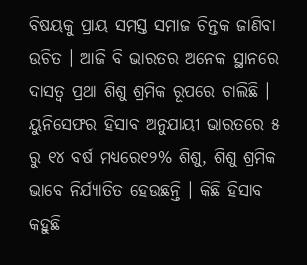ବିଷୟକୁ ପ୍ରାୟ ସମସ୍ତ ସମାଜ ଚିନ୍ତକ ଜାଣିବା ଉଚିତ । ଆଜି ବି ଭାରତର ଅନେକ ସ୍ଥାନରେ ଦାସତ୍ୱ ପ୍ରଥା ଶିଶୁ ଶ୍ରମିକ ରୂପରେ ଚାଲିଛି । ୟୁନିସେଫର ହିସାବ ଅନୁଯାୟୀ ଭାରତରେ ୫ ରୁ ୧୪ ବର୍ଷ ମଧ୍ୟରେ୧୨% ଶିଶୁ, ଶିଶୁ ଶ୍ରମିକ ଭାବେ ନିର୍ଯ୍ୟାତିତ ହେଉଛନ୍ତି । କିଛି ହିସାବ କହୁଛି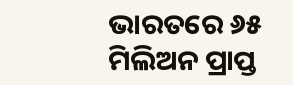ଭାରତରେ ୬୫ ମିଲିଅନ ପ୍ରାପ୍ତ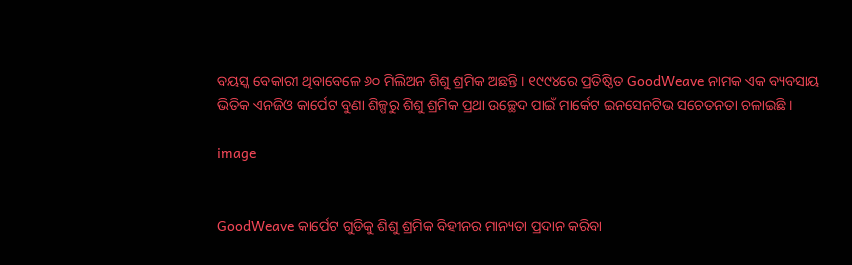ବୟସ୍କ ବେକାରୀ ଥିବାବେଳେ ୬୦ ମିଲିଅନ ଶିଶୁ ଶ୍ରମିକ ଅଛନ୍ତି । ୧୯୯୪ରେ ପ୍ରତିଷ୍ଠିତ GoodWeave ନାମକ ଏକ ବ୍ୟବସାୟ ଭିତିକ ଏନଜିଓ କାର୍ପେଟ ବୁଣା ଶିଳ୍ପରୁ ଶିଶୁ ଶ୍ରମିକ ପ୍ରଥା ଉଚ୍ଛେଦ ପାଇଁ ମାର୍କେଟ ଇନସେନଟିଭ ସଚେତନତା ଚଳାଇଛି ।

image


GoodWeave କାର୍ପେଟ ଗୁଡିକୁ ଶିଶୁ ଶ୍ରମିକ ବିହୀନର ମାନ୍ୟତା ପ୍ରଦାନ କରିବା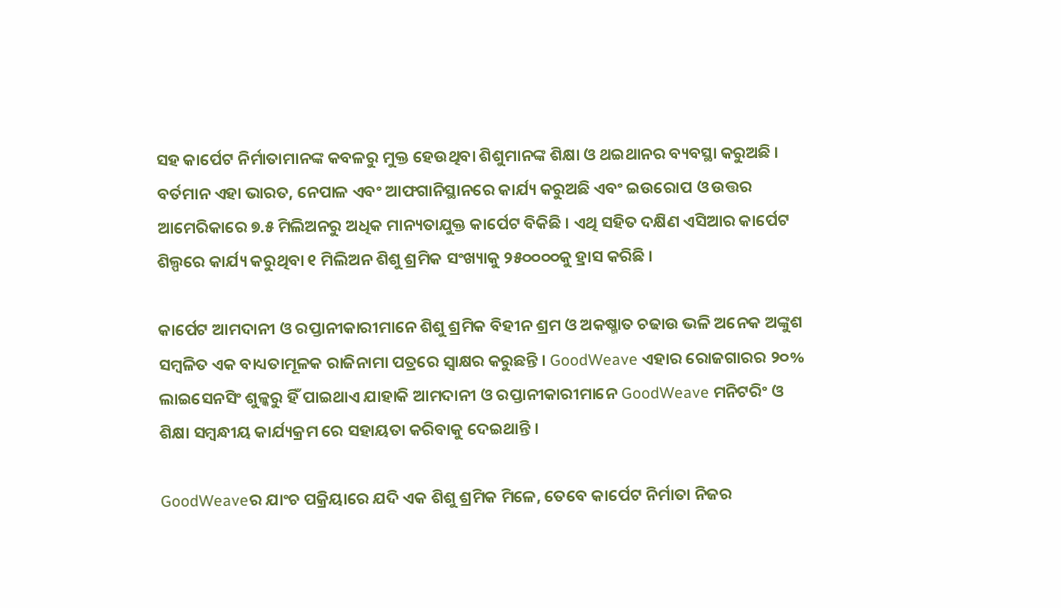ସହ କାର୍ପେଟ ନିର୍ମାତାମାନଙ୍କ କବଳରୁ ମୁକ୍ତ ହେଉଥିବା ଶିଶୁମାନଙ୍କ ଶିକ୍ଷା ଓ ଥଇଥାନର ବ୍ୟବସ୍ଥା କରୁଅଛି । ବର୍ତମାନ ଏହା ଭାରତ, ନେପାଳ ଏବଂ ଆଫଗାନିସ୍ଥାନରେ କାର୍ଯ୍ୟ କରୁଅଛି ଏବଂ ଇଉରୋପ ଓ ଉତ୍ତର ଆମେରିକାରେ ୭.୫ ମିଲିଅନରୁ ଅଧିକ ମାନ୍ୟତାଯୁକ୍ତ କାର୍ପେଟ ବିକିଛି । ଏଥି ସହିତ ଦକ୍ଷିଣ ଏସିଆର କାର୍ପେଟ ଶିଲ୍ପରେ କାର୍ଯ୍ୟ କରୁଥିବା ୧ ମିଲିଅନ ଶିଶୁ ଶ୍ରମିକ ସଂଖ୍ୟାକୁ ୨୫୦୦୦୦କୁ ହ୍ରାସ କରିଛି ।

କାର୍ପେଟ ଆମଦାନୀ ଓ ରପ୍ତାନୀକାରୀମାନେ ଶିଶୁ ଶ୍ରମିକ ବିହୀନ ଶ୍ରମ ଓ ଅକଷ୍ମାତ ଚଢାଉ ଭଳି ଅନେକ ଅଙ୍କୁଶ ସମ୍ବଳିତ ଏକ ବାଧ୍ୟତାମୂଳକ ରାଜିନାମା ପତ୍ରରେ ସ୍ୱାକ୍ଷର କରୁଛନ୍ତି । GoodWeave ଏହାର ରୋଜଗାରର ୨୦% ଲାଇସେନସିଂ ଶୁଳ୍କରୁ ହିଁ ପାଇଥାଏ ଯାହାକି ଆମଦାନୀ ଓ ରପ୍ତାନୀକାରୀମାନେ GoodWeave ମନିଟରିଂ ଓ ଶିକ୍ଷା ସମ୍ବନ୍ଧୀୟ କାର୍ଯ୍ୟକ୍ରମ ରେ ସହାୟତା କରିବାକୁ ଦେଇଥାନ୍ତି ।

GoodWeaveର ଯାଂଚ ପକ୍ରିୟାରେ ଯଦି ଏକ ଶିଶୁ ଶ୍ରମିକ ମିଳେ, ତେବେ କାର୍ପେଟ ନିର୍ମାତା ନିଜର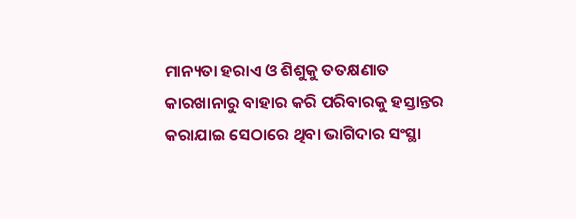ମାନ୍ୟତା ହରାଏ ଓ ଶିଶୁକୁ ତତକ୍ଷଣାତ କାରଖାନାରୁ ବାହାର କରି ପରିବାରକୁ ହସ୍ତାନ୍ତର କରାଯାଇ ସେଠାରେ ଥିବା ଭାଗିଦାର ସଂସ୍ଥା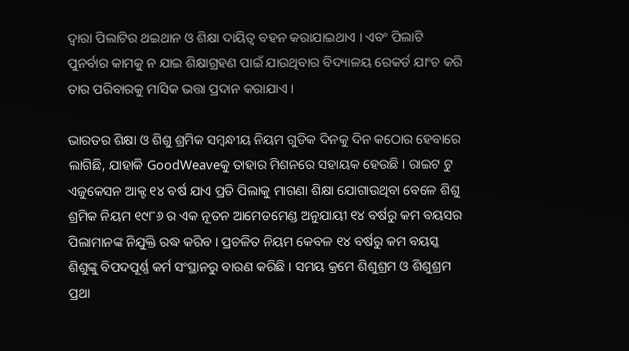ଦ୍ୱାରା ପିଲାଟିର ଥଇଥାନ ଓ ଶିକ୍ଷା ଦାୟିତ୍ୱ ବହନ କରାଯାଇଥାଏ । ଏବଂ ପିଲାଟି ପୁନର୍ବାର କାମକୁ ନ ଯାଇ ଶିକ୍ଷାଗ୍ରହଣ ପାଇଁ ଯାଉଥିବାର ବିଦ୍ୟାଳୟ ରେକର୍ଡ ଯାଂଚ କରି ତାର ପରିବାରକୁ ମାସିକ ଭତ୍ତା ପ୍ରଦାନ କରାଯାଏ ।

ଭାରତର ଶିକ୍ଷା ଓ ଶିଶୁ ଶ୍ରମିକ ସମ୍ବନ୍ଧୀୟ ନିୟମ ଗୁଡିକ ଦିନକୁ ଦିନ କଠୋର ହେବାରେ ଲାଗିଛି, ଯାହାକି GoodWeaveକୁ ତାହାର ମିଶନରେ ସହାୟକ ହେଉଛି । ରାଇଟ ଟୁ ଏଜୁକେସନ ଆକ୍ଟ ୧୪ ବର୍ଷ ଯାଏ ପ୍ରତି ପିଲାକୁ ମାଗଣା ଶିକ୍ଷା ଯୋଗାଉଥିବା ବେଳେ ଶିଶୁ ଶ୍ରମିକ ନିୟମ ୧୯୮୬ ର ଏକ ନୂତନ ଆମେଡମେଣ୍ଡ ଅନୁଯାୟୀ ୧୪ ବର୍ଷରୁ କମ ବୟସର ପିଲାମାନଙ୍କ ନିଯୁକ୍ତି ରଦ୍ଧ କରିବ । ପ୍ରଚଳିତ ନିୟମ କେବଳ ୧୪ ବର୍ଷରୁ କମ ବୟସ୍କ ଶିଶୁଙ୍କୁ ବିପଦପୂର୍ଣ୍ଣ କର୍ମ ସଂସ୍ଥାନରୁ ବାରଣ କରିଛି । ସମୟ କ୍ରମେ ଶିଶୁଶ୍ରମ ଓ ଶିଶୁଶ୍ରମ ପ୍ରଥା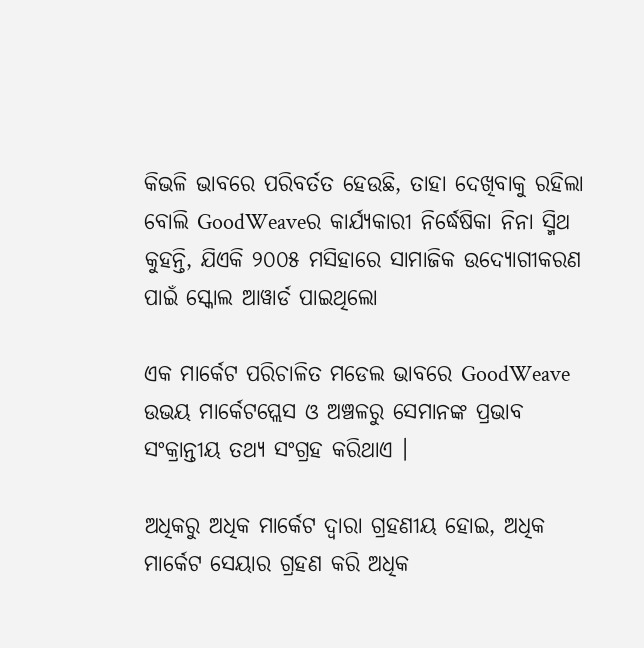କିଭଳି ଭାବରେ ପରିବର୍ତତ ହେଉଛି, ତାହା ଦେଖିବାକୁ ରହିଲା ବୋଲି GoodWeaveର କାର୍ଯ୍ୟକାରୀ ନିର୍ଦ୍ଧେଷିକା ନିନା ସ୍ମିଥ କୁହନ୍ତି, ଯିଏକି ୨୦୦୫ ମସିହାରେ ସାମାଜିକ ଉଦ୍ୟୋଗୀକରଣ ପାଇଁ ସ୍କୋଲ ଆୱାର୍ଡ ପାଇଥିଲୋ

ଏକ ମାର୍କେଟ ପରିଚାଳିତ ମଡେଲ ଭାବରେ GoodWeave ଉଭୟ ମାର୍କେଟପ୍ଲେସ ଓ ଅଞ୍ଚଳରୁ ସେମାନଙ୍କ ପ୍ରଭାବ ସଂକ୍ରାନ୍ତୀୟ ତଥ୍ୟ ସଂଗ୍ରହ କରିଥାଏ ।

ଅଧିକରୁ ଅଧିକ ମାର୍କେଟ ଦ୍ୱାରା ଗ୍ରହଣୀୟ ହୋଇ, ଅଧିକ ମାର୍କେଟ ସେୟାର ଗ୍ରହଣ କରି ଅଧିକ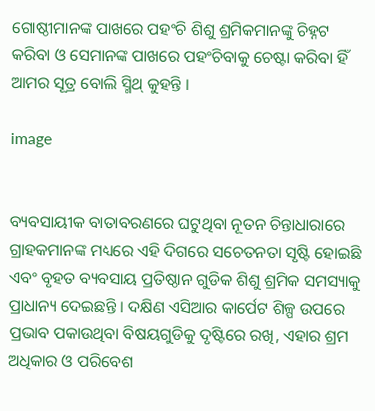ଗୋଷ୍ଠୀମାନଙ୍କ ପାଖରେ ପହଂଚି ଶିଶୁ ଶ୍ରମିକମାନଙ୍କୁ ଚିହ୍ନଟ କରିବା ଓ ସେମାନଙ୍କ ପାଖରେ ପହଂଚିବାକୁ ଚେଷ୍ଟା କରିବା ହିଁ ଆମର ସୂତ୍ର ବୋଲି ସ୍ମିଥ୍ କୁହନ୍ତି ।

image


ବ୍ୟବସାୟୀକ ବାତାବରଣରେ ଘଟୁଥିବା ନୂତନ ଚିନ୍ତାଧାରାରେ ଗ୍ରାହକମାନଙ୍କ ମଧ୍ୟରେ ଏହି ଦିଗରେ ସଚେତନତା ସୃଷ୍ଟି ହୋଇଛି ଏବଂ ବୃହତ ବ୍ୟବସାୟ ପ୍ରତିଷ୍ଠାନ ଗୁଡିକ ଶିଶୁ ଶ୍ରମିକ ସମସ୍ୟାକୁ ପ୍ରାଧାନ୍ୟ ଦେଇଛନ୍ତି । ଦକ୍ଷିଣ ଏସିଆର କାର୍ପେଟ ଶିଳ୍ପ ଉପରେ ପ୍ରଭାବ ପକାଉଥିବା ବିଷୟଗୁଡିକୁ ଦୃଷ୍ଟିରେ ରଖି, ଏହାର ଶ୍ରମ ଅଧିକାର ଓ ପରିବେଶ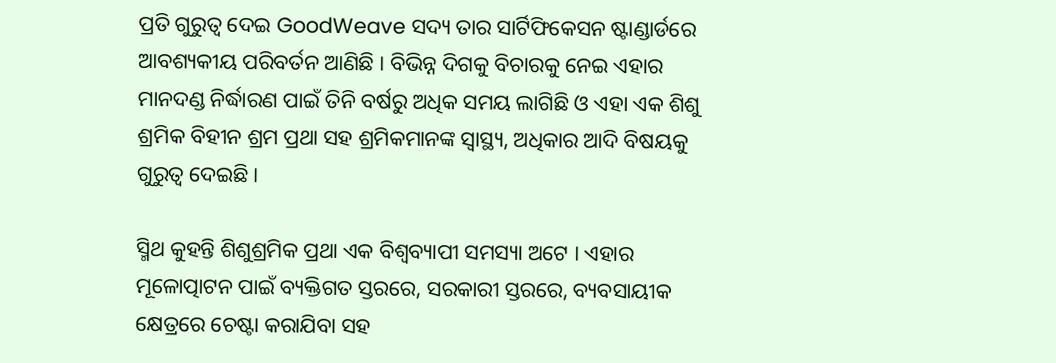ପ୍ରତି ଗୁରୁତ୍ୱ ଦେଇ GoodWeave ସଦ୍ୟ ତାର ସାର୍ଟିଫିକେସନ ଷ୍ଟାଣ୍ଡାର୍ଡରେ ଆବଶ୍ୟକୀୟ ପରିବର୍ତନ ଆଣିଛି । ବିଭିନ୍ନ ଦିଗକୁ ବିଚାରକୁ ନେଇ ଏହାର ମାନଦଣ୍ଡ ନିର୍ଦ୍ଧାରଣ ପାଇଁ ତିନି ବର୍ଷରୁ ଅଧିକ ସମୟ ଲାଗିଛି ଓ ଏହା ଏକ ଶିଶୁ ଶ୍ରମିକ ବିହୀନ ଶ୍ରମ ପ୍ରଥା ସହ ଶ୍ରମିକମାନଙ୍କ ସ୍ୱାସ୍ଥ୍ୟ, ଅଧିକାର ଆଦି ବିଷୟକୁ ଗୁରୁତ୍ୱ ଦେଇଛି ।

ସ୍ମିଥ କୁହନ୍ତି ଶିଶୁଶ୍ରମିକ ପ୍ରଥା ଏକ ବିଶ୍ଵବ୍ୟାପୀ ସମସ୍ୟା ଅଟେ । ଏହାର ମୂଳୋତ୍ପାଟନ ପାଇଁ ବ୍ୟକ୍ତିଗତ ସ୍ତରରେ, ସରକାରୀ ସ୍ତରରେ, ବ୍ୟବସାୟୀକ କ୍ଷେତ୍ରରେ ଚେଷ୍ଟା କରାଯିବା ସହ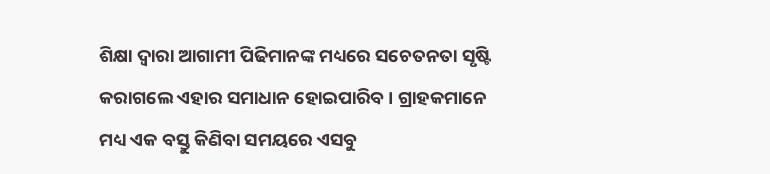ଶିକ୍ଷା ଦ୍ୱାରା ଆଗାମୀ ପିଢିମାନଙ୍କ ମଧ୍ୟରେ ସଚେତନତା ସୃଷ୍ଟି କରାଗଲେ ଏହାର ସମାଧାନ ହୋଇପାରିବ । ଗ୍ରାହକମାନେ ମଧ୍ୟ ଏକ ବସ୍ତୁ କିଣିବା ସମୟରେ ଏସବୁ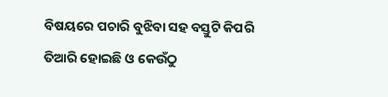ବିଷୟରେ ପଚାରି ବୁଝିବା ସହ ବସ୍ତୁଟି କିପରି ତିଆରି ହୋଇଛି ଓ କେଉଁଠୁ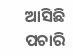ଆସିଛି ପଚାରି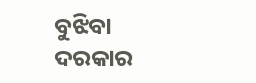ବୁଝିବା ଦରକାର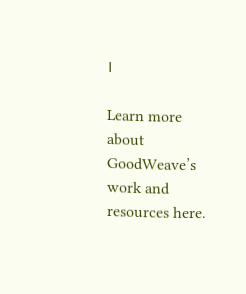।

Learn more about GoodWeave’s work and resources here.